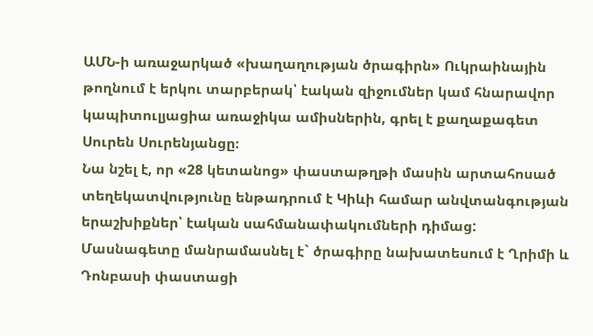ԱՄՆ-ի առաջարկած «խաղաղության ծրագիրն» Ուկրաինային թողնում է երկու տարբերակ՝ էական զիջումներ կամ հնարավոր կապիտուլյացիա առաջիկա ամիսներին, գրել է քաղաքագետ Սուրեն Սուրենյանցը։
Նա նշել է, որ «28 կետանոց» փաստաթղթի մասին արտահոսած տեղեկատվությունը ենթադրում է Կիևի համար անվտանգության երաշխիքներ՝ էական սահմանափակումների դիմաց:
Մասնագետը մանրամասնել է` ծրագիրը նախատեսում է Ղրիմի և Դոնբասի փաստացի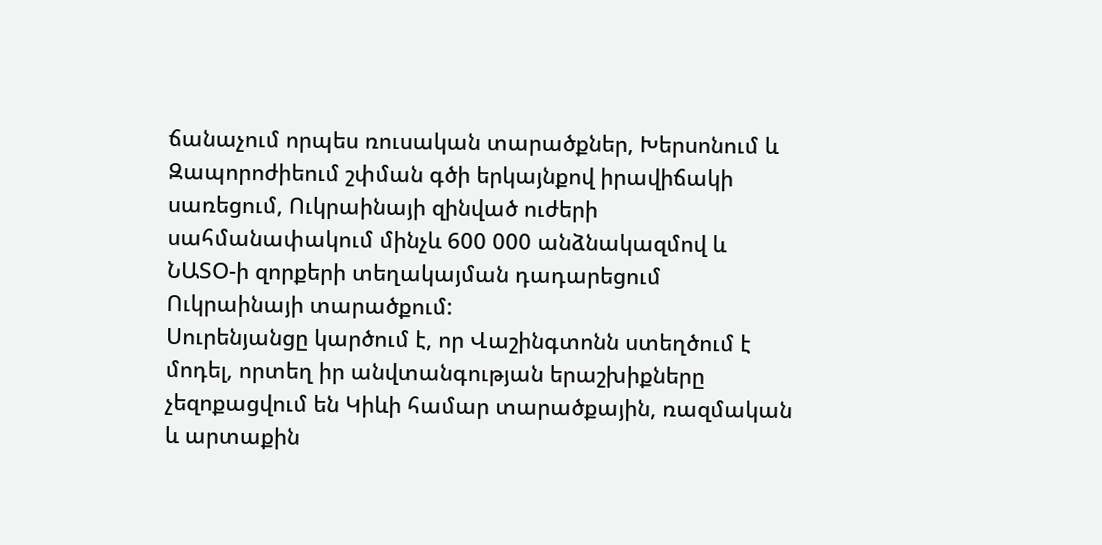ճանաչում որպես ռուսական տարածքներ, Խերսոնում և Զապորոժիեում շփման գծի երկայնքով իրավիճակի սառեցում, Ուկրաինայի զինված ուժերի սահմանափակում մինչև 600 000 անձնակազմով և ՆԱՏՕ-ի զորքերի տեղակայման դադարեցում Ուկրաինայի տարածքում:
Սուրենյանցը կարծում է, որ Վաշինգտոնն ստեղծում է մոդել, որտեղ իր անվտանգության երաշխիքները չեզոքացվում են Կիևի համար տարածքային, ռազմական և արտաքին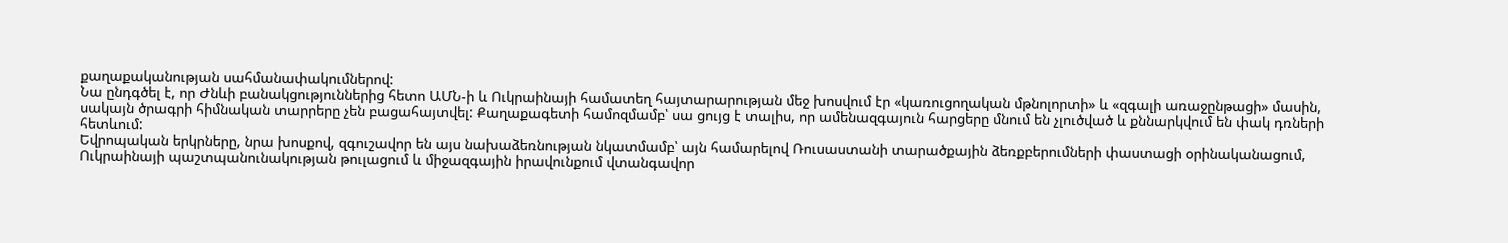քաղաքականության սահմանափակումներով:
Նա ընդգծել է, որ Ժնևի բանակցություններից հետո ԱՄՆ-ի և Ուկրաինայի համատեղ հայտարարության մեջ խոսվում էր «կառուցողական մթնոլորտի» և «զգալի առաջընթացի» մասին, սակայն ծրագրի հիմնական տարրերը չեն բացահայտվել: Քաղաքագետի համոզմամբ՝ սա ցույց է տալիս, որ ամենազգայուն հարցերը մնում են չլուծված և քննարկվում են փակ դռների հետևում:
Եվրոպական երկրները, նրա խոսքով, զգուշավոր են այս նախաձեռնության նկատմամբ՝ այն համարելով Ռուսաստանի տարածքային ձեռքբերումների փաստացի օրինականացում, Ուկրաինայի պաշտպանունակության թուլացում և միջազգային իրավունքում վտանգավոր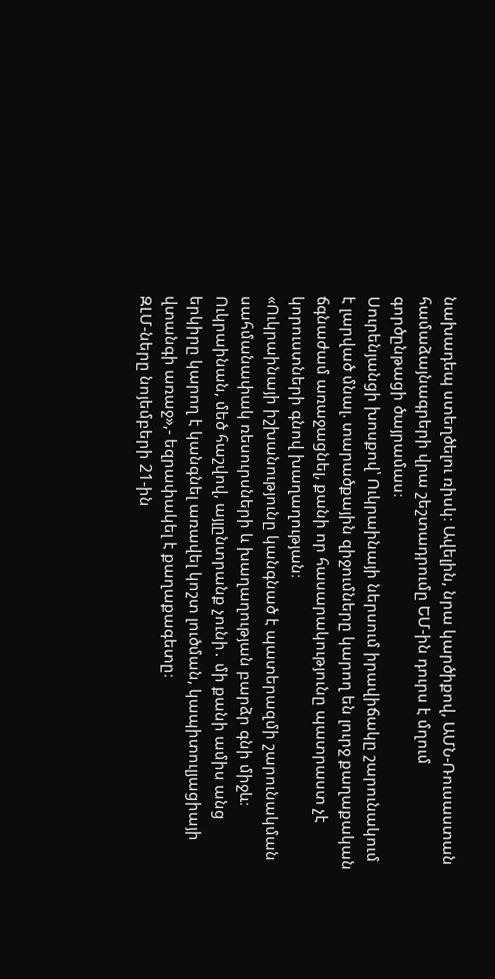նախադեպ ստեղծելու ռիսկ։ Ավելին, նրա կարծիքով, ԱՄՆ-Ռուսաստան համաձայնագրերի վրա շեշտադրումը ԵՄ-ին դուրս է մղում գործընթացի ծայրամաս։
Սուրենյանցի խոսքով՝ Ուկրաինայի ներսում իրավիճակը շարունակում է լարված մնալ. տարածքային զիջումները կարող են լուրջ քաղաքական ճգնաժամ առաջացնել, քանի որ հասարակությունը պատրաստ չէ կորուստների գնով խաղաղության։
«Ուկրաինայի իշխանությունը կանգնած է պատերազմի շարունակման սահմանափակ ռեսուրսների և խաղաղության բարձր գնի միջև։ Ուկրաինան, մեծ հաշվով, այլընտրանք չունի․ մի քանի ամիս անց երկիրը կարող է կանգնել առավել կոշտ լուծման, կապիտուլյացիայի վտանգի առաջ»,- եզրափակել է քաղաքագետը։
ԶԼՄ-ները նոյեմբերի 21-ին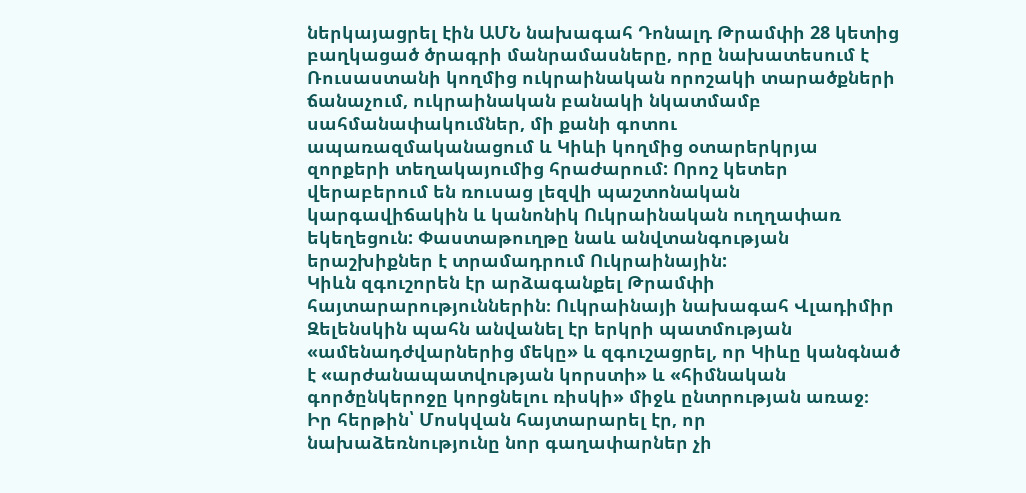ներկայացրել էին ԱՄՆ նախագահ Դոնալդ Թրամփի 28 կետից բաղկացած ծրագրի մանրամասները, որը նախատեսում է Ռուսաստանի կողմից ուկրաինական որոշակի տարածքների ճանաչում, ուկրաինական բանակի նկատմամբ սահմանափակումներ, մի քանի գոտու ապառազմականացում և Կիևի կողմից օտարերկրյա զորքերի տեղակայումից հրաժարում: Որոշ կետեր վերաբերում են ռուսաց լեզվի պաշտոնական կարգավիճակին և կանոնիկ Ուկրաինական ուղղափառ եկեղեցուն: Փաստաթուղթը նաև անվտանգության երաշխիքներ է տրամադրում Ուկրաինային:
Կիևն զգուշորեն էր արձագանքել Թրամփի հայտարարություններին։ Ուկրաինայի նախագահ Վլադիմիր Զելենսկին պահն անվանել էր երկրի պատմության «ամենադժվարներից մեկը» և զգուշացրել, որ Կիևը կանգնած է «արժանապատվության կորստի» և «հիմնական գործընկերոջը կորցնելու ռիսկի» միջև ընտրության առաջ։
Իր հերթին՝ Մոսկվան հայտարարել էր, որ նախաձեռնությունը նոր գաղափարներ չի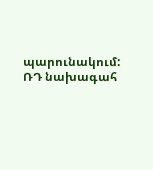պարունակում: ՌԴ նախագահ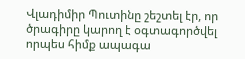Վլադիմիր Պուտինը շեշտել էր, որ ծրագիրը կարող է օգտագործվել որպես հիմք ապագա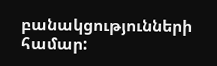բանակցությունների համար: